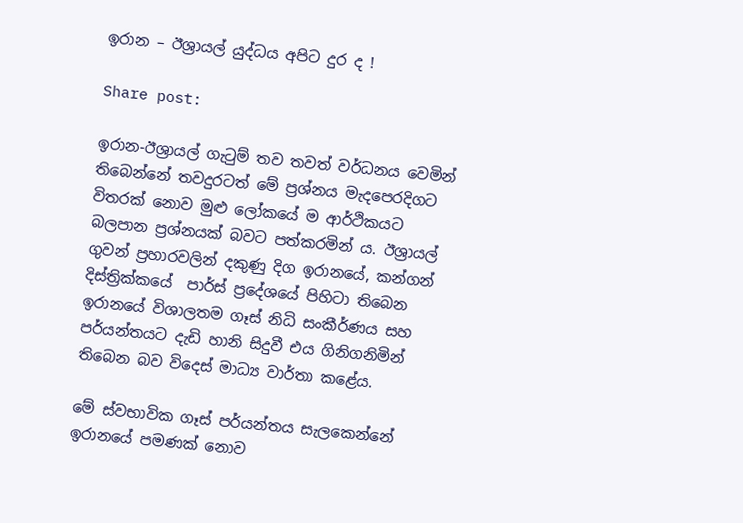ඉරාන – ඊශ්‍රායල් යුද්ධය අපිට දුර ද !

Share post:

ඉරාන-ඊශ්‍රායල් ගැටුම් තව තවත් වර්ධනය වෙමින් තිබෙන්නේ තවදුරටත් මේ ප්‍රශ්නය මැදපෙරදිගට විතරක් නොව මුළු ලෝකයේ ම ආර්ථිකයට බලපාන ප්‍රශ්නයක් බවට පත්කරමින් ය. ඊශ්‍රායල් ගුවන් ප්‍රහාරවලින් දකුණු දිග ඉරානයේ, කන්ගන් දිස්ත්‍රික්කයේ  පාර්ස් ප්‍රදේශයේ පිහිටා තිබෙන ඉරානයේ විශාලතම ගෑස් නිධි සංකීර්ණය සහ පර්යන්තයට දැඩි හානි සිදුවී එය ගිනිගනිමින් තිබෙන බව විදෙස් මාධ්‍ය වාර්තා කළේය.

මේ ස්වභාවික ගෑස් පර්යන්තය සැලකෙන්නේ ඉරානයේ පමණක් නොව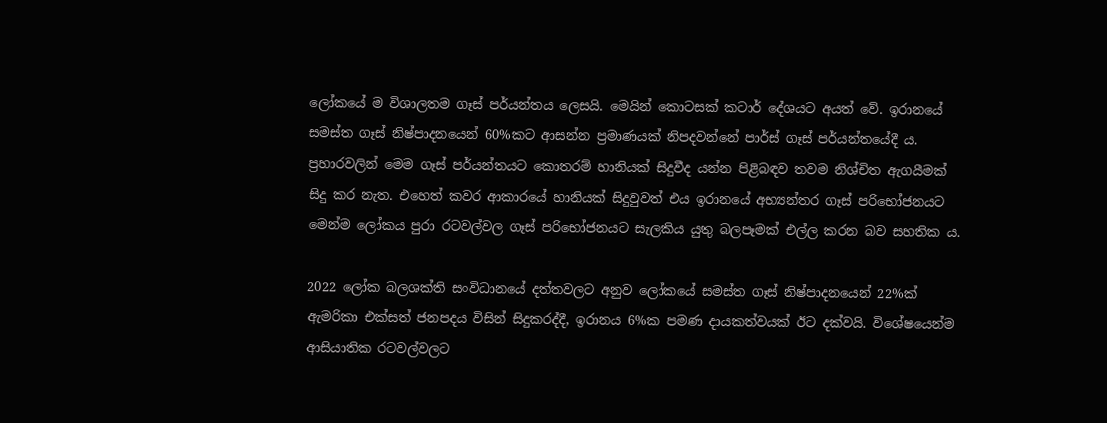ලෝකයේ ම විශාලතම ගෑස් පර්යන්තය ලෙසයි. මෙයින් කොටසක් කටාර් දේශයට අයත් වේ. ඉරානයේ සමස්ත ගෑස් නිෂ්පාදනයෙන් 60%කට ආසන්න ප්‍රමාණයක් නිපදවන්නේ පාර්ස් ගෑස් පර්යන්තයේදී ය. ප්‍රහාරවලින් මෙම ගෑස් පර්යන්තයට කොතරම් හානියක් සිදුවීද යන්න පිළිබඳව තවම නිශ්චිත ඇගයීමක් සිදු කර නැත. එහෙත් කවර ආකාරයේ හානියක් සිදුවුවත් එය ඉරානයේ අභ්‍යන්තර ගෑස් පරිභෝජනයට මෙන්ම ලෝකය පුරා රටවල්වල ගෑස් පරිභෝජනයට සැලකිය යුතු බලපෑමක් එල්ල කරන බව සහතික ය.

2022 ලෝක බලශක්ති සංවිධානයේ දත්තවලට අනුව ලෝකයේ සමස්ත ගෑස් නිෂ්පාදනයෙන් 22%ක් ඇමරිකා එක්සත් ජනපදය විසින් සිදුකරද්දී, ඉරානය 6%ක පමණ දායකත්වයක් ඊට දක්වයි. විශේෂයෙන්ම ආසියාතික රටවල්වලට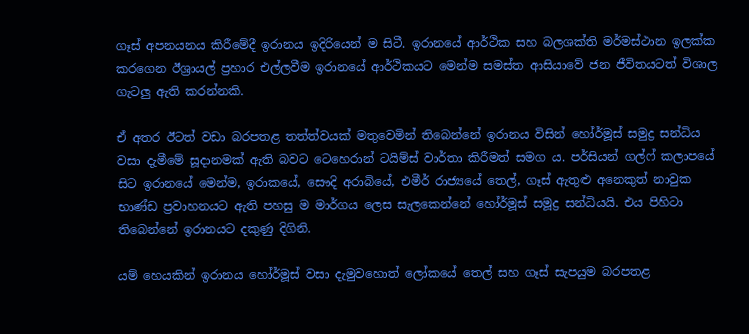ගෑස් අපනයනය කිරීමේදී ඉරානය ඉදිරියෙන් ම සිටී. ඉරානයේ ආර්ථික සහ බලශක්ති මර්මස්ථාන ඉලක්ක කරගෙන ඊශ්‍රායල් ප්‍රහාර එල්ලවීම ඉරානයේ ආර්ථිකයට මෙන්ම සමස්ත ආසියාවේ ජන ජීවිතයටත් විශාල ගැටලු ඇති කරන්නකි.

ඒ අතර ඊටත් වඩා බරපතළ තත්ත්වයක් මතුවෙමින් තිබෙන්නේ ඉරානය විසින් හෝර්මූස් සමුද්‍ර සන්ධිය වසා දැමීමේ සූදානමක් ඇති බවට ටෙහෙරාන් ටයිම්ස් වාර්තා කිරීමත් සමග ය. පර්සියන් ගල්ෆ් කලාපයේ සිට ඉරානයේ මෙන්ම, ඉරාකයේ, සෞදි අරාබියේ, එමීර් රාජ්‍යයේ තෙල්, ගෑස් ඇතුළු අනෙකුත් නාවුක භාණ්ඩ ප්‍රවාහනයට ඇති පහසු ම මාර්ගය ලෙස සැලකෙන්නේ හෝර්මූස් සමූද්‍ර සන්ධියයි. එය පිහිටා තිබෙන්නේ ඉරානයට දකුණු දිගිනි.

යම් හෙයකින් ඉරානය හෝර්මූස් වසා දැමුවහොත් ලෝකයේ තෙල් සහ ගෑස් සැපයුම බරපතළ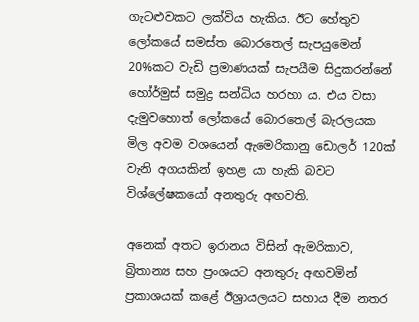ගැටළුවකට ලක්විය හැකිය. ඊට හේතුව ලෝකයේ සමස්ත බොරතෙල් සැපයුමෙන් 20%කට වැඩි ප්‍රමාණයක් සැපයීම සිදුකරන්නේ හෝර්මුස් සමුද්‍ර සන්ධිය හරහා ය. එය වසා දැමුවහොත් ලෝකයේ බොරතෙල් බැරලයක මිල අවම වශයෙන් ඇමෙරිකානු ඩොලර් 120ක් වැනි අගයකින් ඉහළ යා හැකි බවට විශ්ලේෂකයෝ අනතුරු අඟවති.

අනෙක් අතට ඉරානය විසින් ඇමරිකාව, බ්‍රිතාන්‍ය සහ ප්‍රංශයට අනතුරු අඟවමින් ප්‍රකාශයක් කළේ ඊශ්‍රායලයට සහාය දීම නතර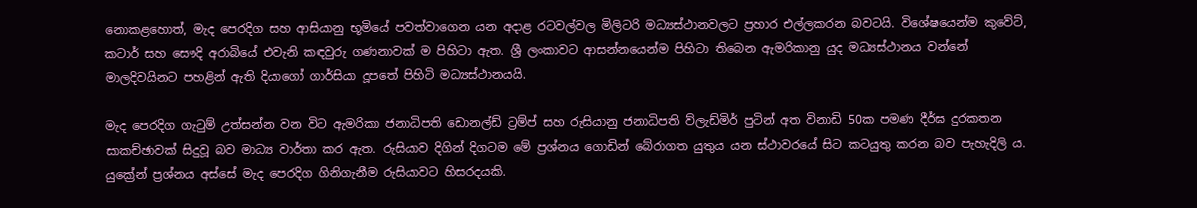නොකළහොත්, මැද පෙරදිග සහ ආසියානු භූමියේ පවත්වාගෙන යන අදාළ රටවල්වල මිලිටරි මධ්‍යස්ථානවලට ප්‍රහාර එල්ලකරන බවටයි. විශේෂයෙන්ම කුවේට්, කටාර් සහ සෞදි අරාබියේ එවැනි කඳවුරු ගණනාවක් ම පිහිටා ඇත. ශ්‍රී ලංකාවට ආසන්නයෙන්ම පිහිටා තිබෙන ඇමරිකානු යුද මධ්‍යස්ථානය වන්නේ මාලදිවයිනට පහළින් ඇති දියාගෝ ගාර්සියා දූපතේ පිහිටි මධ්‍යස්ථානයයි.

මැද පෙරදිග ගැටුම් උත්සන්න වන විට ඇමරිකා ජනාධිපති ඩොනල්ඩ් ට්‍රම්ප් සහ රුසියානු ජනාධිපති ව්ලැඩ්මිර් පුටින් අත විනාඩි 50ක පමණ දීර්ඝ දුරකතන සාකච්ඡාවක් සිදුවූ බව මාධ්‍ය වාර්තා කර ඇත. රුසියාව දිගින් දිගටම මේ ප්‍රශ්නය ගොඩින් බේරාගත යුතුය යන ස්ථාවරයේ සිට කටයුතු කරන බව පැහැදිලි ය. යුක්‍රේන් ප්‍රශ්නය අස්සේ මැද පෙරදිග ගිනිගැනීම රුසියාවට හිසරදයකි.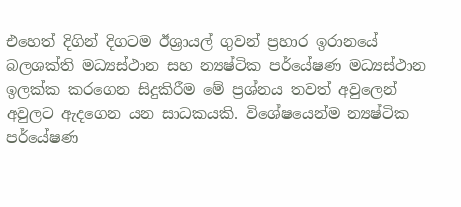එහෙත් දිගින් දිගටම ඊශ්‍රායල් ගුවන් ප්‍රහාර ඉරානයේ බලශක්ති මධ්‍යස්ථාන සහ න්‍යෂ්ටික පර්යේෂණ මධ්‍යස්ථාන ඉලක්ක කරගෙන සිදුකිරීම මේ ප්‍රශ්නය තවත් අවුලෙන් අවුලට ඇදගෙන යන සාධකයකි. විශේෂයෙන්ම න්‍යෂ්ටික පර්යේෂණ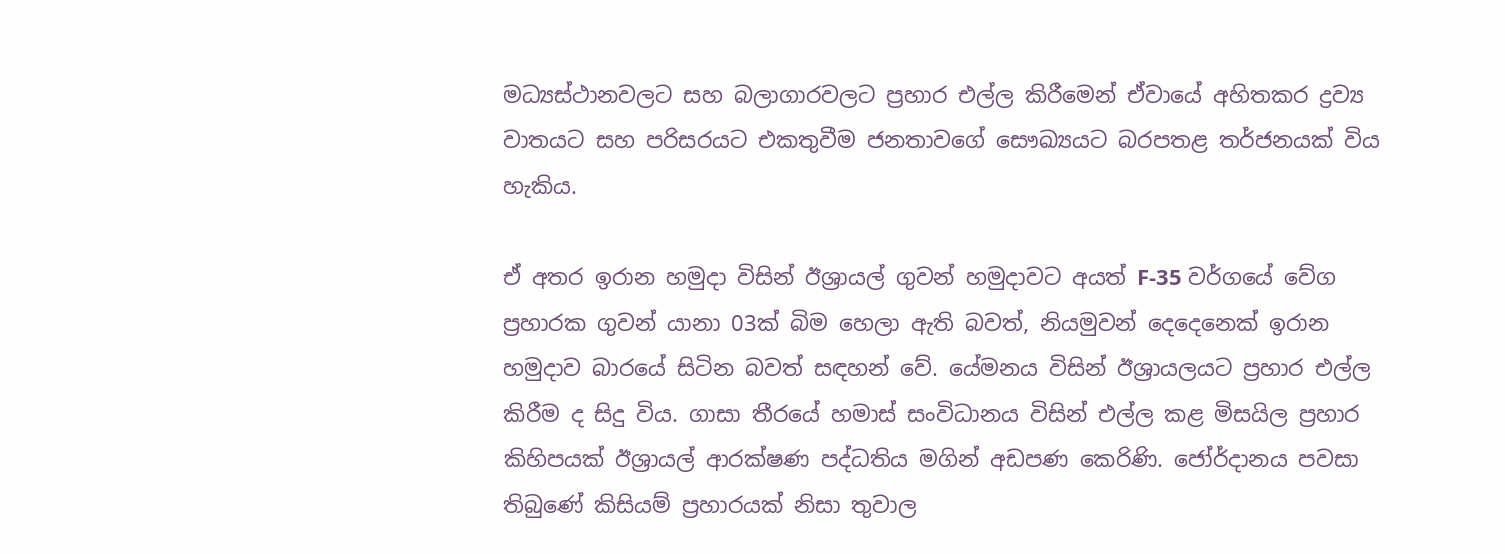මධ්‍යස්ථානවලට සහ බලාගාරවලට ප්‍රහාර එල්ල කිරීමෙන් ඒවායේ අහිතකර ද්‍රව්‍ය වාතයට සහ පරිසරයට එකතුවීම ජනතාවගේ සෞඛ්‍යයට බරපතළ තර්ජනයක් විය හැකිය.

ඒ අතර ඉරාන හමුදා විසින් ඊශ්‍රායල් ගුවන් හමුදාවට අයත් F-35 වර්ගයේ වේග ප්‍රහාරක ගුවන් යානා 03ක් බිම හෙලා ඇති බවත්, නියමුවන් දෙදෙනෙක් ඉරාන හමුදාව බාරයේ සිටින බවත් සඳහන් වේ. යේමනය විසින් ඊශ්‍රායලයට ප්‍රහාර එල්ල කිරීම ද සිදු විය. ගාසා තීරයේ හමාස් සංවිධානය විසින් එල්ල කළ මිසයිල ප්‍රහාර කිහිපයක් ඊශ්‍රායල් ආරක්ෂණ පද්ධතිය මගින් අඩපණ කෙරිණි. ජෝර්දානය පවසා තිබුණේ කිසියම් ප්‍රහාරයක් නිසා තුවාල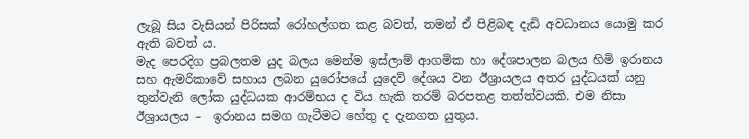ලැබූ සිය වැසියන් පිරිසක් රෝහල්ගත කළ බවත්, තමන් ඒ පිළිබඳ දැඩි අවධානය යොමු කර ඇති බවත් ය.
මැද පෙරදිග ප්‍රබලතම යුද බලය මෙන්ම ඉස්ලාම් ආගමික හා දේශපාලන බලය හිමි ඉරානය සහ ඇමරිකාවේ සහාය ලබන යුරෝපයේ යුදෙව් දේශය වන ඊශ්‍රායලය අතර යුද්ධයක් යනු තුන්වැනි ලෝක යුද්ධයක ආරම්භය ද විය හැකි තරම් බරපතළ තත්ත්වයකි. එම නිසා ඊශ්‍රායලය –  ඉරානය සමග ගැටීමට හේතු ද දැනගත යුතුය.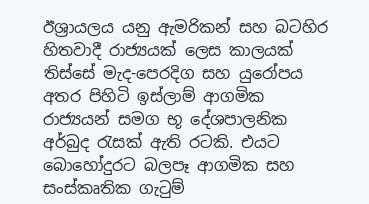ඊශ්‍රායලය යනු ඇමරිකන් සහ බටහිර හිතවාදී රාජ්‍යයක් ලෙස කාලයක් තිස්සේ මැද-පෙරදිග සහ යුරෝපය අතර පිහිටි ඉස්ලාම් ආගමික රාජ්‍යයන් සමග භූ දේශපාලනික අර්බුද රැසක් ඇති රටකි. එයට බොහෝදුරට බලපෑ ආගමික සහ සංස්කෘතික ගැටුම්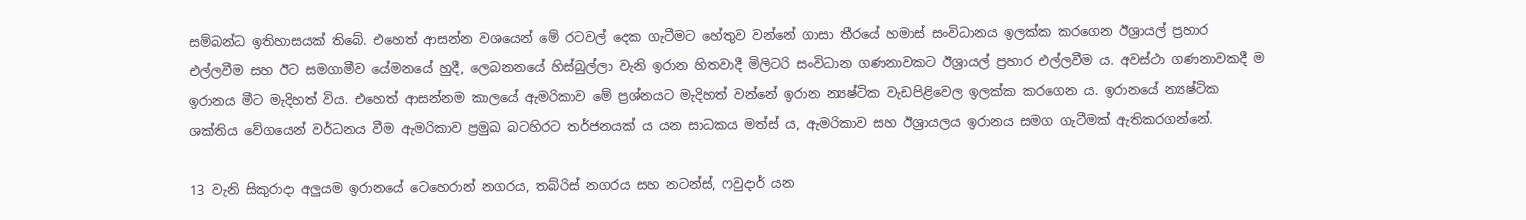සම්බන්ධ ඉතිහාසයක් තිබේ. එහෙත් ආසන්න වශයෙන් මේ රටවල් දෙක ගැටීමට හේතුව වන්නේ ගාසා තීරයේ හමාස් සංවිධානය ඉලක්ක කරගෙන ඊශ්‍රායල් ප්‍රහාර එල්ලවීම සහ ඊට සමගාමීව යේමනයේ හුදී, ලෙබනනයේ හිස්බුල්ලා වැනි ඉරාන හිතවාදී මිලිටරි සංවිධාන ගණනාවකට ඊශ්‍රායල් ප්‍රහාර එල්ලවීම ය. අවස්ථා ගණනාවකදී ම ඉරානය මීට මැදිහත් විය. එහෙත් ආසන්නම කාලයේ ඇමරිකාව මේ ප්‍රශ්නයට මැදිහත් වන්නේ ඉරාන න්‍යෂ්ටික වැඩපිළිවෙල ඉලක්ක කරගෙන ය. ඉරානයේ න්‍යෂ්ටික ශක්තිය වේගයෙන් වර්ධනය වීම ඇමරිකාව ප්‍රමුඛ බටහිරට තර්ජනයක් ය යන සාධකය මත්ස් ය, ඇමරිකාව සහ ඊශ්‍රායලය ඉරානය සමග ගැටීමක් ඇතිකරගන්නේ.

13 වැනි සිකුරාදා අලුයම ඉරානයේ ටෙහෙරාන් නගරය, තබ්රිස් නගරය සහ නටන්ස්, ෆවුදාර් යන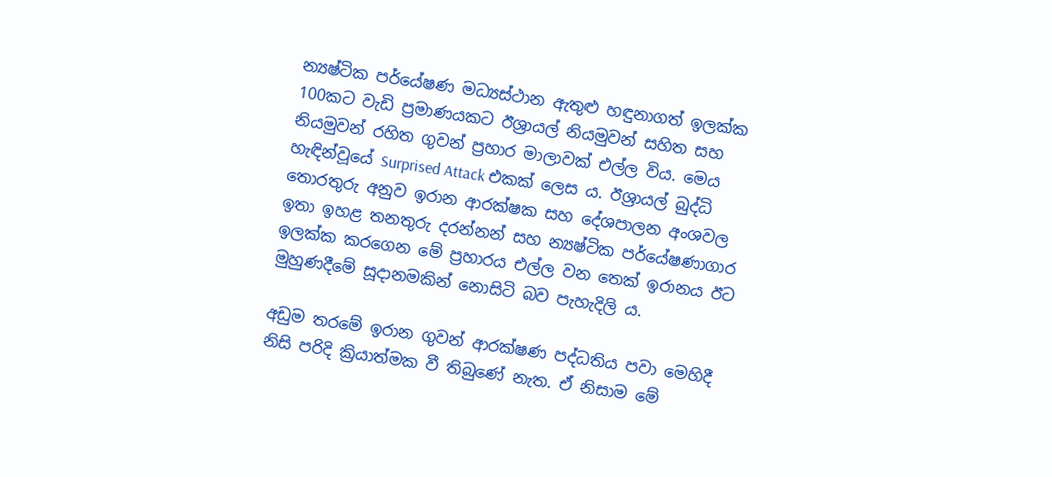න්‍යෂ්ටික පර්යේෂණ මධ්‍යස්ථාන ඇතුළු හඳුනාගත් ඉලක්ක 100කට වැඩි ප්‍රමාණයකට ඊශ්‍රායල් නියමුවන් සහිත සහ නියමුවන් රහිත ගුවන් ප්‍රහාර මාලාවක් එල්ල විය. මෙය හැඳින්වූයේ Surprised Attack එකක් ලෙස ය. ඊශ්‍රායල් බුද්ධි තොරතුරු අනුව ඉරාන ආරක්ෂක සහ දේශපාලන අංශවල ඉතා ඉහළ තනතුරු දරන්නන් සහ න්‍යෂ්ටික පර්යේෂණාගාර ඉලක්ක කරගෙන මේ ප්‍රහාරය එල්ල වන තෙක් ඉරානය ඊට මුහුණදීමේ සූදානමකින් නොසිටි බව පැහැදිලි ය.

අඩුම තරමේ ඉරාන ගුවන් ආරක්ෂණ පද්ධතිය පවා මෙහිදී නිසි පරිදි ක්‍රියාත්මක වී තිබුණේ නැත. ඒ නිසාම මේ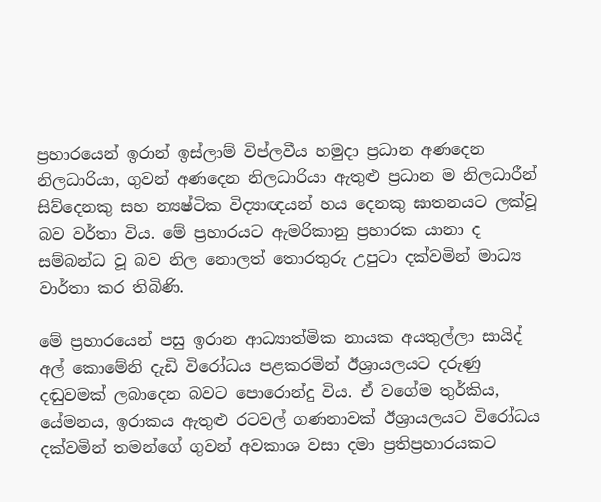ප්‍රහාරයෙන් ඉරාන් ඉස්ලාම් විප්ලවීය හමුදා ප්‍රධාන අණදෙන නිලධාරියා, ගුවන් අණදෙන නිලධාරියා ඇතුළු ප්‍රධාන ම නිලධාරීන් සිව්දෙනකු සහ න්‍යෂ්ටික විද්‍යාඥයන් හය දෙනකු ඝාතනයට ලක්වූ බව වර්තා විය. මේ ප්‍රහාරයට ඇමරිකානු ප්‍රහාරක යානා ද සම්බන්ධ වූ බව නිල නොලත් තොරතුරු උපුටා දක්වමින් මාධ්‍ය වාර්තා කර තිබිණි.

මේ ප්‍රහාරයෙන් පසු ඉරාන ආධ්‍යාත්මික නායක අයතුල්ලා සායිද් අල් කොමේනි දැඩි විරෝධය පළකරමින් ඊශ්‍රායලයට දරුණු දඬුවමක් ලබාදෙන බවට පොරොන්දු විය. ඒ වගේම තුර්කිය, යේමනය, ඉරාකය ඇතුළු රටවල් ගණනාවක් ඊශ්‍රායලයට විරෝධය දක්වමින් තමන්ගේ ගුවන් අවකාශ වසා දමා ප්‍රතිප්‍රහාරයකට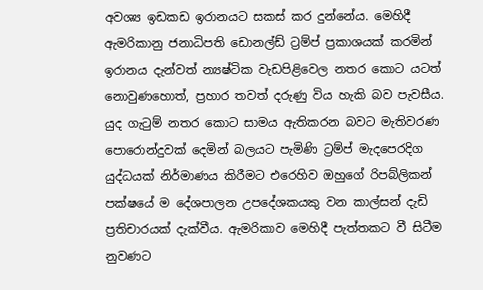අවශ්‍ය ඉඩකඩ ඉරානයට සකස් කර දුන්නේය. මෙහිදී ඇමරිකානු ජනාධිපති ඩොනල්ඩ් ට්‍රම්ප් ප්‍රකාශයක් කරමින් ඉරානය දැන්වත් න්‍යෂ්ටික වැඩපිළිවෙල නතර කොට යටත් නොවුණහොත්, ප්‍රහාර තවත් දරුණු විය හැකි බව පැවසීය. යුද ගැටුම් නතර කොට සාමය ඇතිකරන බවට මැතිවරණ පොරොන්දුවක් දෙමින් බලයට පැමිණි ට්‍රම්ප් මැදපෙරදිග යුද්ධයක් නිර්මාණය කිරීමට එරෙහිව ඔහුගේ රිපබ්ලිකන් පක්ෂයේ ම දේශපාලන උපදේශකයකු වන කාල්සන් දැඩි ප්‍රතිචාරයක් දැක්වීය. ඇමරිකාව මෙහිදී පැත්තකට වී සිටීම නුවණට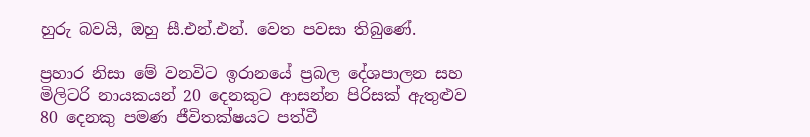හුරු බවයි, ඔහු සී.එන්.එන්. වෙත පවසා තිබුණේ.

ප්‍රහාර නිසා මේ වනවිට ඉරානයේ ප්‍රබල දේශපාලන සහ මිලිටරි නායකයන් 20 දෙනකුට ආසන්න පිරිසක් ඇතුළුව 80 දෙනකු පමණ ජීවිතක්ෂයට පත්වී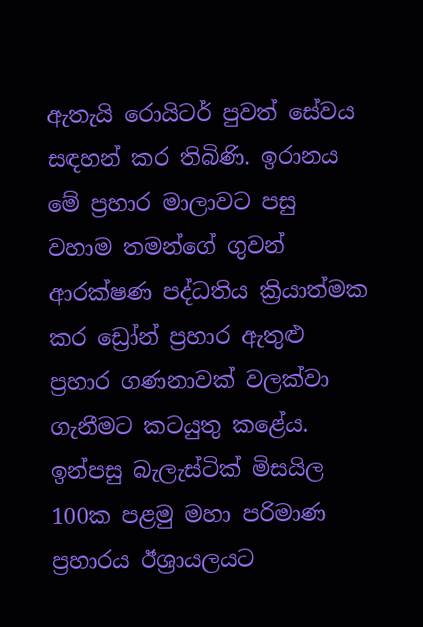ඇතැයි රොයිටර් පුවත් සේවය සඳහන් කර තිබිණි. ඉරානය මේ ප්‍රහාර මාලාවට පසු වහාම තමන්ගේ ගුවන් ආරක්ෂණ පද්ධතිය ක්‍රියාත්මක කර ඩ්‍රෝන් ප්‍රහාර ඇතුළු ප්‍රහාර ගණනාවක් වලක්වා ගැනීමට කටයුතු කළේය. ඉන්පසු බැලැස්ටික් මිසයිල 100ක පළමු මහා පරිමාණ ප්‍රහාරය ඊශ්‍රායලයට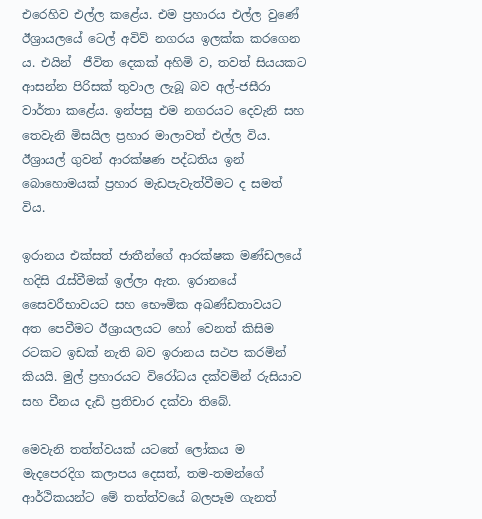එරෙහිව එල්ල කළේය. එම ප්‍රහාරය එල්ල වුණේ ඊශ්‍රායලයේ ටෙල් අවිව් නගරය ඉලක්ක කරගෙන ය. එයින්  ජීවිත දෙකක් අහිමි ව, තවත් සියයකට ආසන්න පිරිසක් තුවාල ලැබූ බව අල්-ජසීරා වාර්තා කළේය. ඉන්පසු එම නගරයට දෙවැනි සහ තෙවැනි මිසයිල ප්‍රහාර මාලාවත් එල්ල විය. ඊශ්‍රායල් ගුවන් ආරක්ෂණ පද්ධතිය ඉන් බොහොමයක් ප්‍රහාර මැඩපැවැත්වීමට ද සමත් විය.

ඉරානය එක්සත් ජාතීන්ගේ ආරක්ෂක මණ්ඩලයේ හදිසි රැස්වීමක් ඉල්ලා ඇත. ඉරානයේ සෛවරීභාවයට සහ භෞමික අඛණ්ඩතාවයට අත පෙවීමට ඊශ්‍රායලයට හෝ වෙනත් කිසිම රටකට ඉඩක් නැති බව ඉරානය සථප කරමින් කියයි. මුල් ප්‍රහාරයට විරෝධය දක්වමින් රුසියාව සහ චීනය දැඩි ප්‍රතිචාර දක්වා තිබේ.

මෙවැනි තත්ත්වයක් යටතේ ලෝකය ම මැදපෙරදිග කලාපය දෙසත්, තම-තමන්ගේ ආර්ථිකයන්ට මේ තත්ත්වයේ බලපෑම ගැනත්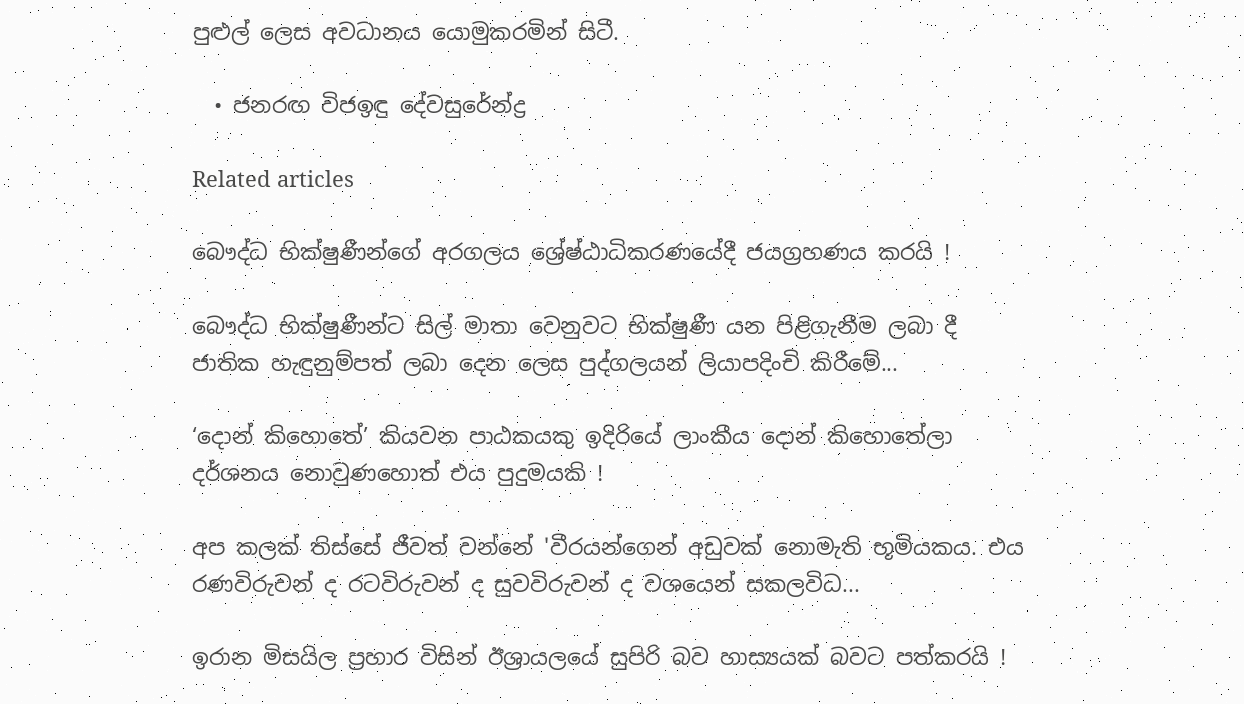පුළුල් ලෙස අවධානය යොමුකරමින් සිටී.

  • ජනරඟ විජඉඳු දේවසුරේන්ද්‍ර

Related articles

බෞද්ධ භික්ෂුණීන්ගේ අරගලය ශ්‍රේෂ්ඨාධිකරණයේදී ජයග්‍රහණය කරයි !

බෞද්ධ භික්ෂුණීන්ට සිල් මාතා වෙනුවට භික්ෂුණී යන පිළිගැනීම ලබා දී ජාතික හැඳුනුම්පත් ලබා දෙන ලෙස පුද්ගලයන් ලියාපදිංචි කිරීමේ...

‘දොන් කිහොතේ’ කියවන පාඨකයකු ඉදිරියේ ලාංකීය දොන් කිහොතේලා දර්ශනය නොවුණහොත් එය පුදුමයකි !

අප කලක් තිස්සේ ජීවත් වන්නේ 'වීරයන්ගෙන් අඩුවක් නොමැති භූමියකය. එය රණවිරුවන් ද රටවිරුවන් ද සුවවිරුවන් ද වශයෙන් සකලවිධ...

ඉරාන මිසයිල ප්‍රහාර විසින් ඊශ්‍රායලයේ සුපිරි බව හාස්‍යයක් බවට පත්කරයි !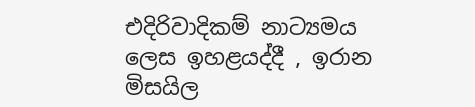එදිරිවාදිකම් නාට්‍යමය ලෙස ඉහළයද්දී , ඉරාන මිසයිල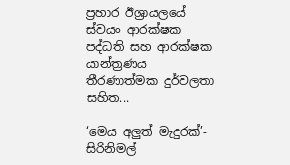ප්‍රහාර ඊශ්‍රායලයේ ස්වයං ආරක්ෂක පද්ධති සහ ආරක්ෂක යාන්ත්‍රණය තීරණාත්මක දුර්වලතා සහිත...

‘මෙය අලුත් මැදුරක්’- සිරිනිමල්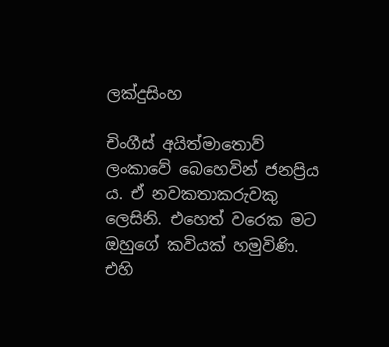ලක්දුසිංහ

චිංගීස් අයිත්මාතොව් ලංකාවේ බෙහෙවින් ජනප්‍රිය ය. ඒ නවකතාකරුවකු ලෙසිනි. එහෙත් වරෙක මට ඔහුගේ කවියක් හමුවිණි. එහි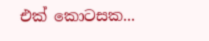එක් කොටසක...